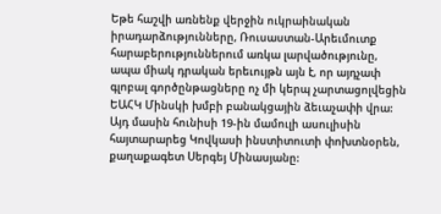Եթե հաշվի առնենք վերջին ուկրաինական իրադարձությունները, Ռուսաստան-Արեւմուտք հարաբերություններում առկա լարվածությունը, ապա միակ դրական երեւույթն այն է, որ այդչափ գլոբալ գործընթացները ոչ մի կերպ չարտացոլվեցին ԵԱՀԿ Մինսկի խմբի բանակցային ձեւաչափի վրա: Այդ մասին հունիսի 19-ին մամուլի ասուլիսին հայտարարեց Կովկասի ինստիտուտի փոխտնօրեն, քաղաքագետ Սերգեյ Մինասյանը: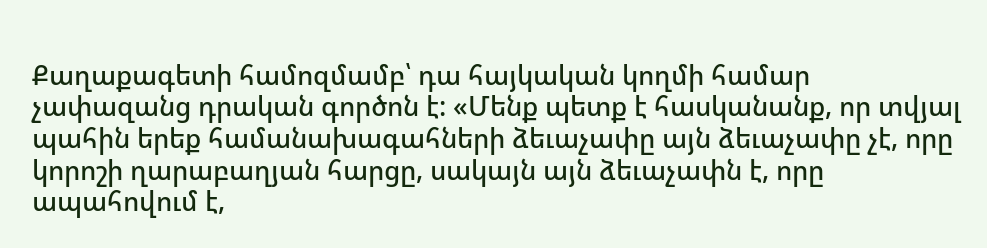Քաղաքագետի համոզմամբ՝ դա հայկական կողմի համար չափազանց դրական գործոն է: «Մենք պետք է հասկանանք, որ տվյալ պահին երեք համանախագահների ձեւաչափը այն ձեւաչափը չէ, որը կորոշի ղարաբաղյան հարցը, սակայն այն ձեւաչափն է, որը ապահովում է,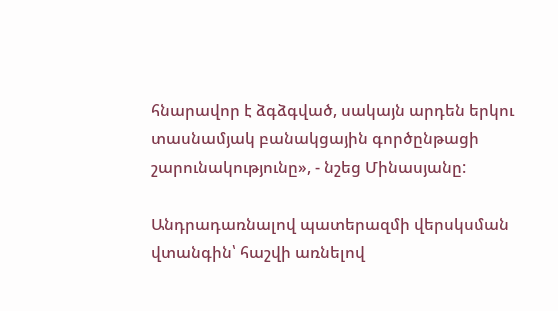հնարավոր է ձգձգված, սակայն արդեն երկու տասնամյակ բանակցային գործընթացի շարունակությունը», - նշեց Մինասյանը:

Անդրադառնալով պատերազմի վերսկսման վտանգին՝ հաշվի առնելով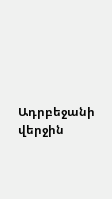Ադրբեջանի վերջին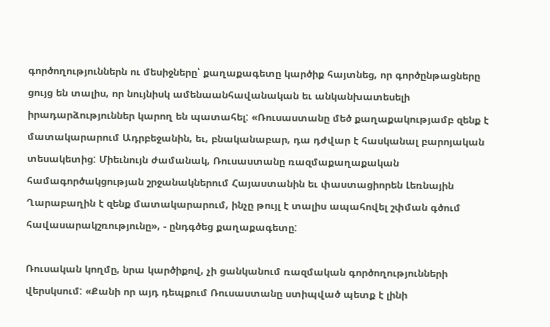գործողություններն ու մեսիջները՝ քաղաքագետը կարծիք հայտնեց, որ գործընթացները ցույց են տալիս, որ նույնիսկ ամենաանհավանական եւ անկանխատեսելի իրադարձություններ կարող են պատահել: «Ռուսաստանը մեծ քաղաքակությամբ զենք է մատակարարում Ադրբեջանին, եւ, բնականաբար, դա դժվար է հասկանալ բարոյական տեսակետից: Միեւնույն ժամանակ, Ռուսաստանը ռազմաքաղաքական համագործակցության շրջանակներում Հայաստանին եւ փաստացիորեն Լեռնային Ղարաբաղին է զենք մատակարարում, ինչը թույլ է տալիս ապահովել շփման գծում հավասարակշռությունը», - ընդգծեց քաղաքագետը:

Ռուսական կողմը, նրա կարծիքով, չի ցանկանում ռազմական գործողությունների վերսկսում: «Քանի որ այդ դեպքում Ռուսաստանը ստիպված պետք է լինի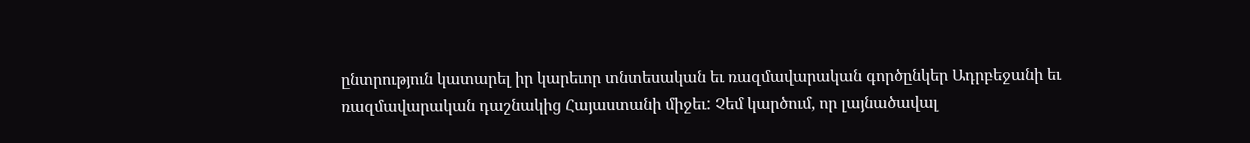ընտրություն կատարել իր կարեւոր տնտեսական եւ ռազմավարական գործընկեր Ադրբեջանի եւ ռազմավարական դաշնակից Հայաստանի միջեւ: Չեմ կարծում, որ լայնածավալ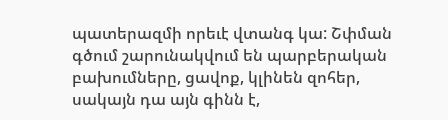պատերազմի որեւէ վտանգ կա: Շփման գծում շարունակվում են պարբերական բախումները, ցավոք, կլինեն զոհեր, սակայն դա այն գինն է,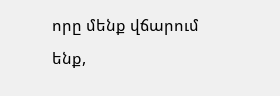որը մենք վճարում ենք,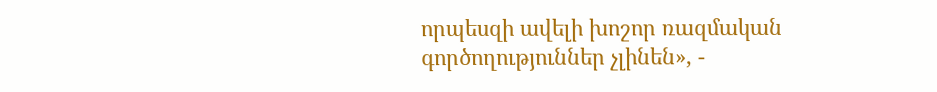որպեսզի ավելի խոշոր ռազմական գործողություններ չլինեն», -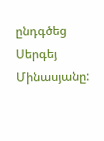ընդգծեց Սերգեյ Մինասյանը: